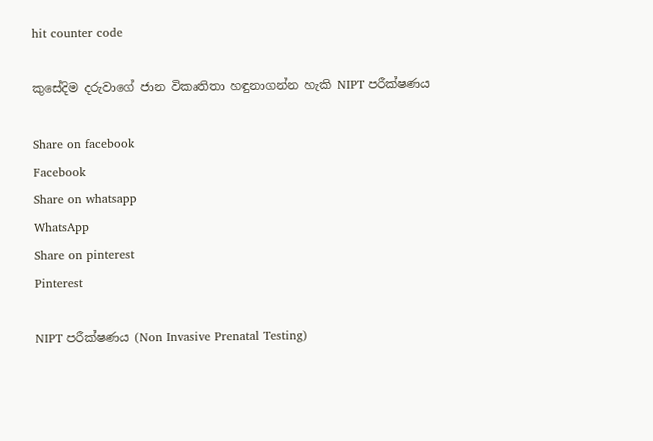hit counter code

කුසේදිම දරුවාගේ ජාන විකෘතිතා හඳුනාගන්න හැකි NIPT පරීක්ෂණය

Share on facebook
Facebook
Share on whatsapp
WhatsApp
Share on pinterest
Pinterest

NIPT පරීක්ෂණය (Non Invasive Prenatal Testing)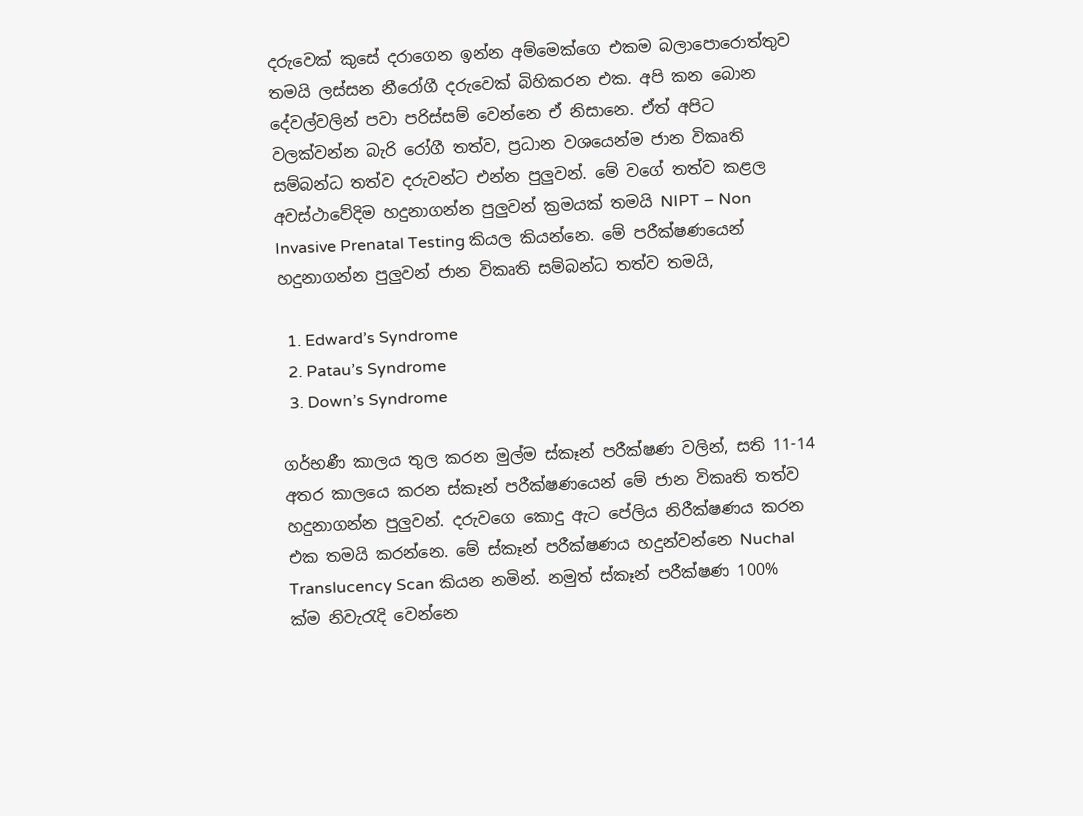දරුවෙක් කුසේ දරාගෙන ඉන්න අම්මෙක්ගෙ එකම බලාපොරොත්තුව තමයි ලස්සන නීරෝගී දරුවෙක් බිහිකරන එක. අපි කන බොන දේවල්වලින් පවා පරිස්සම් වෙන්නෙ ඒ නිසානෙ. ඒත් අපිට වලක්වන්න බැරි රෝගී තත්ව, ප්‍රධාන වශයෙන්ම ජාන විකෘති සම්බන්ධ තත්ව දරුවන්ට එන්න පුලුවන්. මේ වගේ තත්ව කළල අවස්ථාවේදිම හදුනාගන්න පුලුවන් ක්‍රමයක් තමයි NIPT – Non Invasive Prenatal Testing කියල කියන්නෙ. මේ පරීක්ෂණයෙන් හදුනාගන්න පුලුවන් ජාන විකෘති සම්බන්ධ තත්ව තමයි,

  1. Edward’s Syndrome
  2. Patau’s Syndrome
  3. Down’s Syndrome

ගර්භණී කාලය තුල කරන මුල්ම ස්කෑන් පරීක්ෂණ වලින්, සති 11-14 අතර කාලයෙ කරන ස්කෑන් පරීක්ෂණයෙන් මේ ජාන විකෘති තත්ව හදුනාගන්න පුලුවන්. දරුවගෙ කොදු ඇට පේලිය නිරීක්ෂණය කරන එක තමයි කරන්නෙ. මේ ස්කෑන් පරීක්ෂණය හදුන්වන්නෙ Nuchal Translucency Scan කියන නමින්. නමුත් ස්කෑන් පරීක්ෂණ 100% ක්ම නිවැරැදි වෙන්නෙ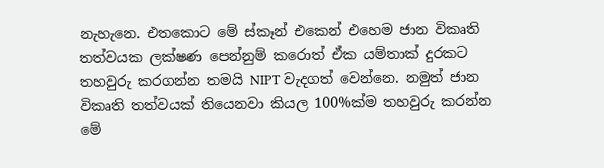නැහැනෙ. එතකොට මේ ස්කෑන් එකෙන් එහෙම ජාන විකෘති තත්වයක ලක්ෂණ පෙන්නුම් කරොත් ඒක යම්තාක් දුරකට තහවුරු කරගන්න තමයි NIPT වැදගත් වෙන්නෙ. නමුත් ජාන විකෘති තත්වයක් තියෙනවා කියල 100%ක්ම තහවුරු කරන්න මේ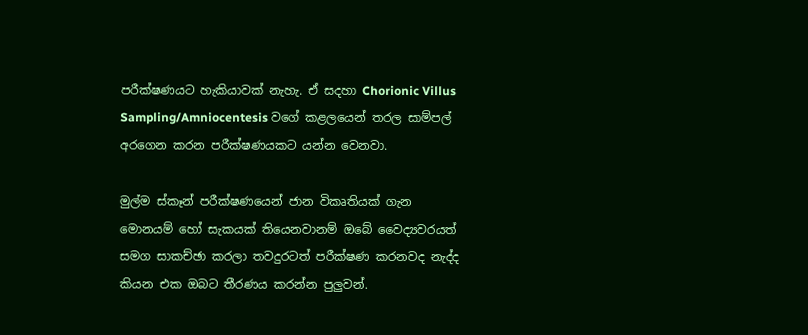පරීක්ෂණයට හැකියාවක් නැහැ. ඒ සදහා Chorionic Villus Sampling/Amniocentesis වගේ කළලයෙන් තරල සාම්පල් අරගෙන කරන පරීක්ෂණයකට යන්න වෙනවා.

මුල්ම ස්කෑන් පරීක්ෂණයෙන් ජාන විකෘතියක් ගැන මොනයම් හෝ සැකයක් තියෙනවානම් ඔබේ වෛද්‍යවරයත් සමග සාකච්ඡා කරලා තවදුරටත් පරීක්ෂණ කරනවද නැද්ද කියන එක ඔබට තීරණය කරන්න පුලුවන්.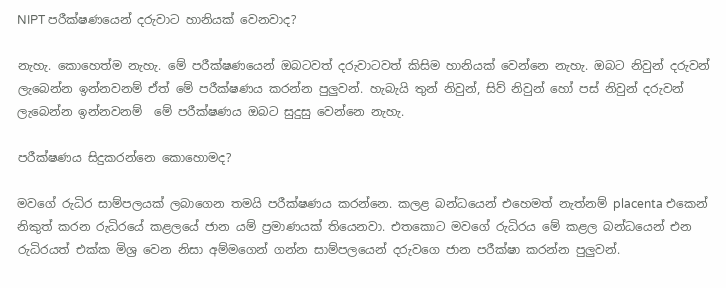NIPT පරීක්ෂණයෙන් දරුවාට හානියක් වෙනවාද?

නැහැ. කොහෙත්ම නැහැ. මේ පරීක්ෂණයෙන් ඔබටවත් දරුවාටවත් කිසිම හානියක් වෙන්නෙ නැහැ. ඔබට නිවුන් දරුවන් ලැබෙන්න ඉන්නවනම් ඒත් මේ පරීක්ෂණය කරන්න පුලුවන්. හැබැයි තුන් නිවුන්, සිව් නිවුන් හෝ පස් නිවුන් දරුවන් ලැබෙන්න ඉන්නවනම්  මේ පරීක්ෂණය ඔබට සුදුසු වෙන්නෙ නැහැ.

පරීක්ෂණය සිදුකරන්නෙ කොහොමද?

මවගේ රුධිර සාම්පලයක් ලබාගෙන තමයි පරීක්ෂණය කරන්නෙ. කලළ බන්ධයෙන් එහෙමත් නැත්නම් placenta එකෙන් නිකුත් කරන රුධිරයේ කළලයේ ජාන යම් ප්‍රමාණයක් තියෙනවා. එතකොට මවගේ රුධිරය මේ කළල බන්ධයෙන් එන රුධිරයත් එක්ක මිශ්‍ර වෙන නිසා අම්මගෙන් ගන්න සාම්පලයෙන් දරුවගෙ ජාන පරීක්ෂා කරන්න පුලුවන්.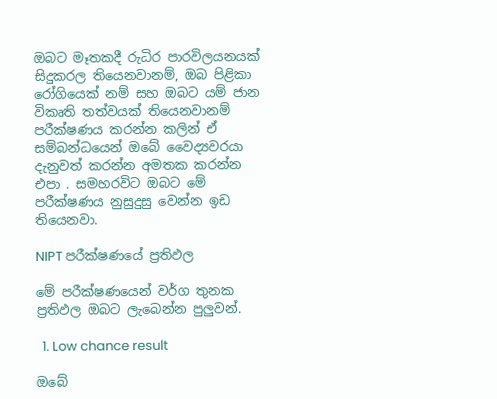ඔබට මෑතකදී රුධිර පාරවිලයනයක් සිදුකරල තියෙනවානම්, ඔබ පිළිකා රෝගියෙක් නම් සහ ඔබට යම් ජාන විකෘති තත්වයක් තියෙනවානම් පරීක්ෂණය කරන්න කලින් ඒ සම්බන්ධයෙන් ඔබේ වෛද්‍යවරයා දැනුවත් කරන්න අමතක කරන්න එපා . සමහරවිට ඔබට මේ පරීක්ෂණය නුසුදුසු වෙන්න ඉඩ තියෙනවා.

NIPT පරීක්ෂණයේ ප්‍රතිඵල

මේ පරීක්ෂණයෙන් වර්ග තුනක ප්‍රතිඵල ඔබට ලැබෙන්න පුලුවන්.

  1. Low chance result

ඔබේ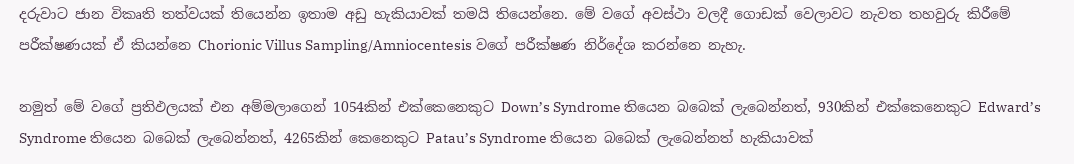දරුවාට ජාන විකෘති තත්වයක් තියෙන්න ඉතාම අඩු හැකියාවක් තමයි තියෙන්නෙ. මේ වගේ අවස්ථා වලදී ගොඩක් වෙලාවට නැවත තහවුරු කිරීමේ පරීක්ෂණයක් ඒ කියන්නෙ Chorionic Villus Sampling/Amniocentesis වගේ පරීක්ෂණ නිර්දේශ කරන්නෙ නැහැ.

නමුත් මේ වගේ ප්‍රතිඵලයක් එන අම්මලාගෙන් 1054කින් එක්කෙනෙකුට Down’s Syndrome තියෙන බබෙක් ලැබෙන්නත්, 930කින් එක්කෙනෙකුට Edward’s Syndrome තියෙන බබෙක් ලැබෙන්නත්, 4265කින් කෙනෙකුට Patau’s Syndrome තියෙන බබෙක් ලැබෙන්නත් හැකියාවක්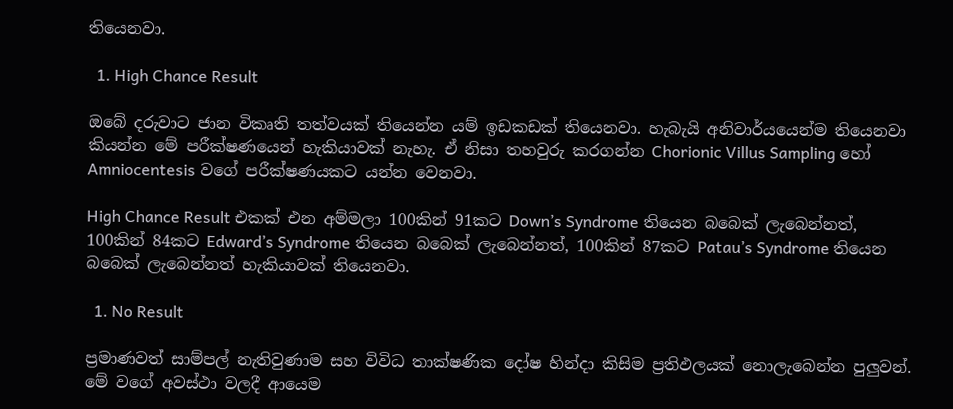තියෙනවා.

  1. High Chance Result

ඔබේ දරුවාට ජාන විකෘති තත්වයක් තියෙන්න යම් ඉඩකඩක් තියෙනවා. හැබැයි අනිවාර්යයෙන්ම තියෙනවා කියන්න මේ පරීක්ෂණයෙන් හැකියාවක් නැහැ. ඒ නිසා තහවුරු කරගන්න Chorionic Villus Sampling හෝ Amniocentesis වගේ පරීක්ෂණයකට යන්න වෙනවා.

High Chance Result එකක් එන අම්මලා 100කින් 91කට Down’s Syndrome තියෙන බබෙක් ලැබෙන්නත්, 100කින් 84කට Edward’s Syndrome තියෙන බබෙක් ලැබෙන්නත්, 100කින් 87කට Patau’s Syndrome තියෙන බබෙක් ලැබෙන්නත් හැකියාවක් තියෙනවා.

  1. No Result

ප්‍රමාණවත් සාම්පල් නැතිවුණාම සහ විවිධ තාක්ෂණික දෝෂ හින්දා කිසිම ප්‍රතිඵලයක් නොලැබෙන්න පුලුවන්. මේ වගේ අවස්ථා වලදී ආයෙම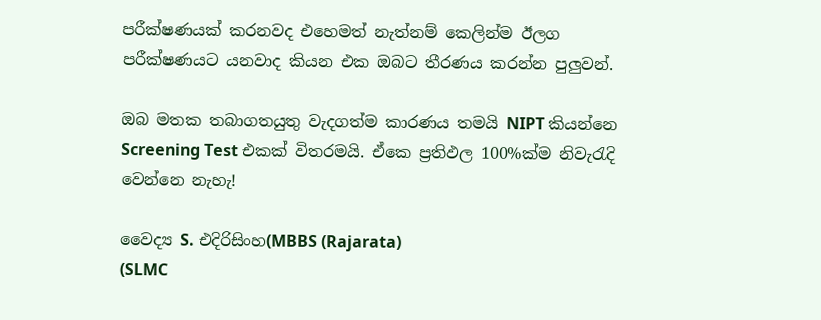පරීක්ෂණයක් කරනවද එහෙමත් නැත්නම් කෙලින්ම ඊලග පරීක්ෂණයට යනවාද කියන එක ඔබට තීරණය කරන්න පුලුවන්.

ඔබ මතක තබාගතයුතු වැදගත්ම කාරණය තමයි NIPT කියන්නෙ Screening Test එකක් විතරමයි. ඒකෙ ප්‍රතිඵල 100%ක්ම නිවැරැදි වෙන්නෙ නැහැ!

වෛද්‍ය S. එදිරිසිංහ(MBBS (Rajarata)
(SLMC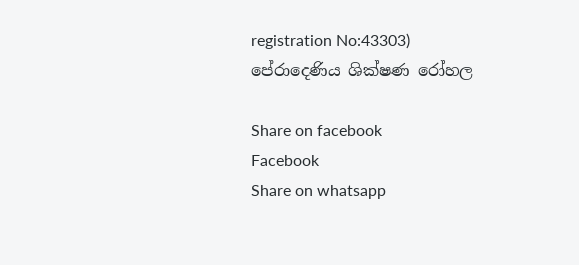registration No:43303)
පේරාදෙණිය ශික්ෂණ රෝහල

Share on facebook
Facebook
Share on whatsapp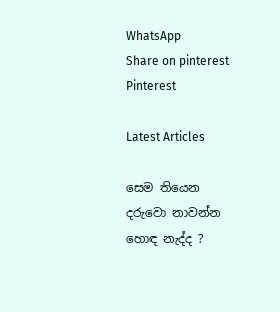WhatsApp
Share on pinterest
Pinterest

Latest Articles

සෙම තියෙන දරුවො නාවන්න හොඳ නැද්ද ?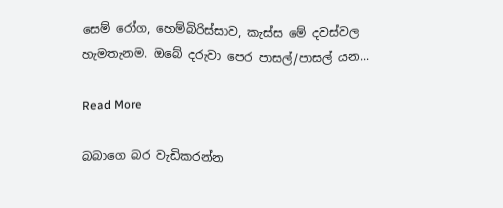සෙම් රෝග, හෙම්බිරිස්සාව, කැස්ස මේ දවස්වල හැමතැනම. ඔබේ දරුවා පෙර පාසල්/පාසල් යන...

Read More

බබාගෙ බර වැඩිකරන්න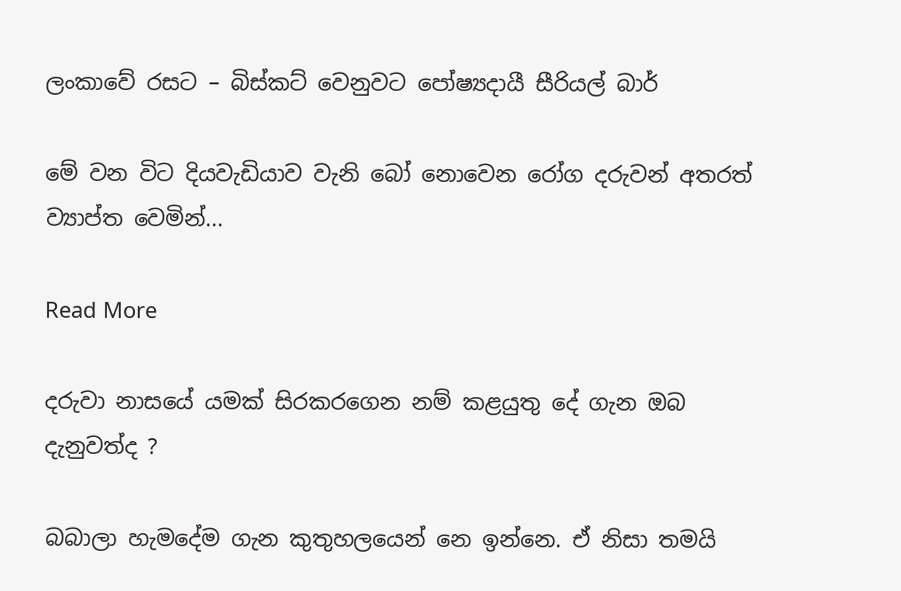ලංකාවේ රසට – බිස්කට් වෙනුවට පෝෂ්‍යදායී සීරියල් බාර්

මේ වන විට දියවැඩියාව වැනි බෝ නොවෙන රෝග දරුවන් අතරත් ව්‍යාප්ත වෙමින්...

Read More

දරුවා නාසයේ යමක් සිරකරගෙන නම් කළයුතු දේ ගැන ඔබ දැනුවත්ද ?

බබාලා හැමදේම ගැන කුතුහලයෙන් නෙ ඉන්නෙ. ඒ නිසා තමයි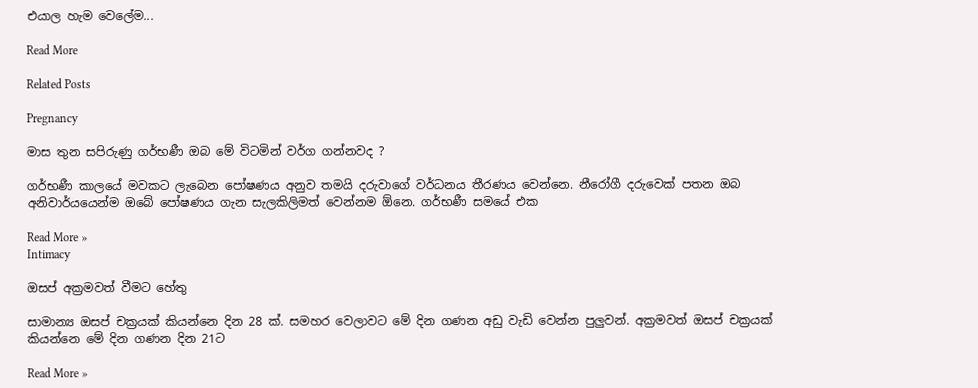එයාල හැම වෙලේම...

Read More

Related Posts

Pregnancy

මාස තුන සපිරුණු ගර්භණී ඔබ මේ විටමින් වර්ග ගන්නවද ?

ගර්භණී කාලයේ මවකට ලැබෙන පෝෂණය අනුව තමයි දරුවාගේ වර්ධනය තීරණය වෙන්නෙ. නීරෝගී දරුවෙක් පතන ඔබ අනිවාර්යයෙන්ම ඔබේ පෝෂණය ගැන සැලකිලිමත් වෙන්නම ඕනෙ. ගර්භණී සමයේ එක

Read More »
Intimacy

ඔසප් අක්‍රමවත් වීමට හේතු

සාමාන්‍ය ඔසප් චක්‍රයක් කියන්නෙ දින 28 ක්. සමහර වෙලාවට මේ දින ගණන අඩු වැඩි වෙන්න පුලුවන්. අක්‍රමවත් ඔසප් චක්‍රයක් කියන්නෙ මේ දින ගණන දින 21ට

Read More »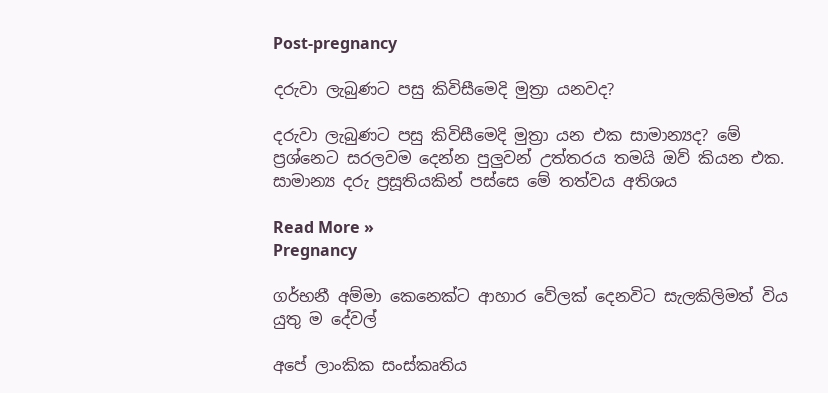Post-pregnancy

දරුවා ලැබුණට පසු කිවිසීමෙදි මුත්‍රා යනවද?

දරුවා ලැබුණට පසු කිවිසීමෙදි මුත්‍රා යන එක සාමාන්‍යද? මේ ප්‍රශ්නෙට සරලවම දෙන්න පුලුවන් උත්තරය තමයි ඔව් කියන එක. සාමාන්‍ය දරු ප්‍රසූතියකින් පස්සෙ මේ තත්වය අතිශය

Read More »
Pregnancy

ගර්භනී අම්මා කෙනෙක්ට ආහාර වේලක් දෙනවිට සැලකිලිමත් විය යුතු ම දේවල්

අපේ ලාංකික සංස්කෘතිය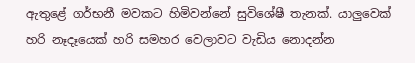ඇතුළේ ගර්භනී මවකට හිමිවන්නේ සුවිශේෂී තැනක්. යාලුවෙක් හරි නෑදෑයෙක් හරි සමහර වෙලාවට වැඩිය නොදන්න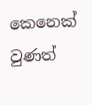කෙනෙක් වුණත්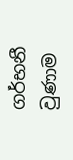ගර්භනී වුණාම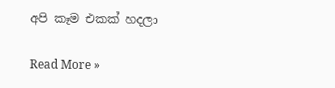අපි කෑම එකක් හදලා

Read More »